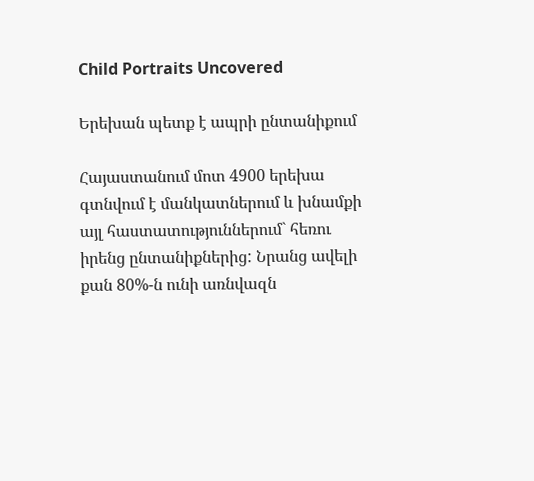Child Portraits Uncovered

Երեխան պետք է ապրի ընտանիքում

Հայաստանում մոտ 4900 երեխա գտնվում է մանկատներում և խնամքի այլ հաստատություններում` հեռու իրենց ընտանիքներից: Նրանց ավելի քան 80%-ն ունի առնվազն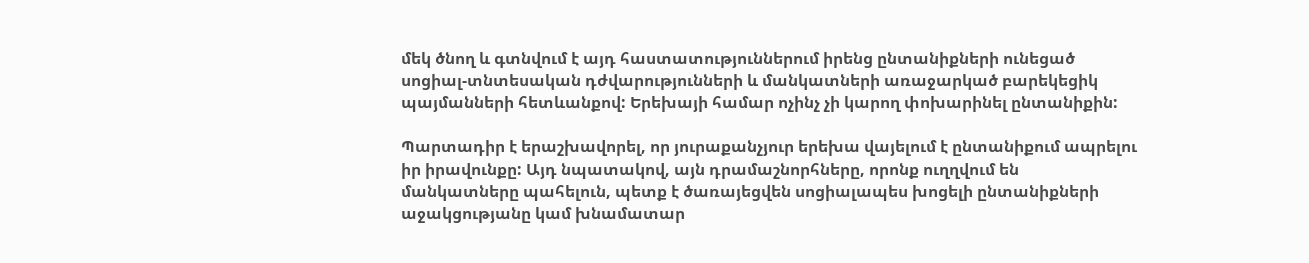մեկ ծնող և գտնվում է այդ հաստատություններում իրենց ընտանիքների ունեցած սոցիալ-տնտեսական դժվարությունների և մանկատների առաջարկած բարեկեցիկ պայմանների հետևանքով: Երեխայի համար ոչինչ չի կարող փոխարինել ընտանիքին:

Պարտադիր է երաշխավորել, որ յուրաքանչյուր երեխա վայելում է ընտանիքում ապրելու իր իրավունքը: Այդ նպատակով, այն դրամաշնորհները, որոնք ուղղվում են մանկատները պահելուն, պետք է ծառայեցվեն սոցիալապես խոցելի ընտանիքների աջակցությանը կամ խնամատար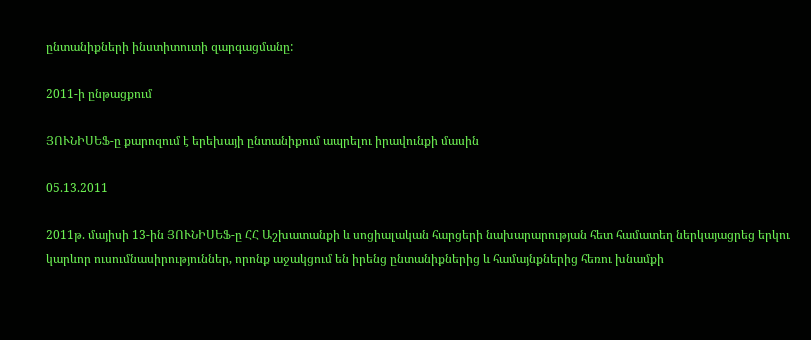ընտանիքների ինստիտուտի զարգացմանը:

2011-ի ընթացքում

ՅՈՒՆԻՍԵՖ-ը քարոզում է երեխայի ընտանիքում ապրելու իրավունքի մասին

05.13.2011

2011թ. մայիսի 13-ին ՅՈՒՆԻՍԵՖ-ը ՀՀ Աշխատանքի և սոցիալական հարցերի նախարարության հետ համատեղ ներկայացրեց երկու կարևոր ուսումնասիրություններ, որոնք աջակցում են իրենց ընտանիքներից և համայնքներից հեռու խնամքի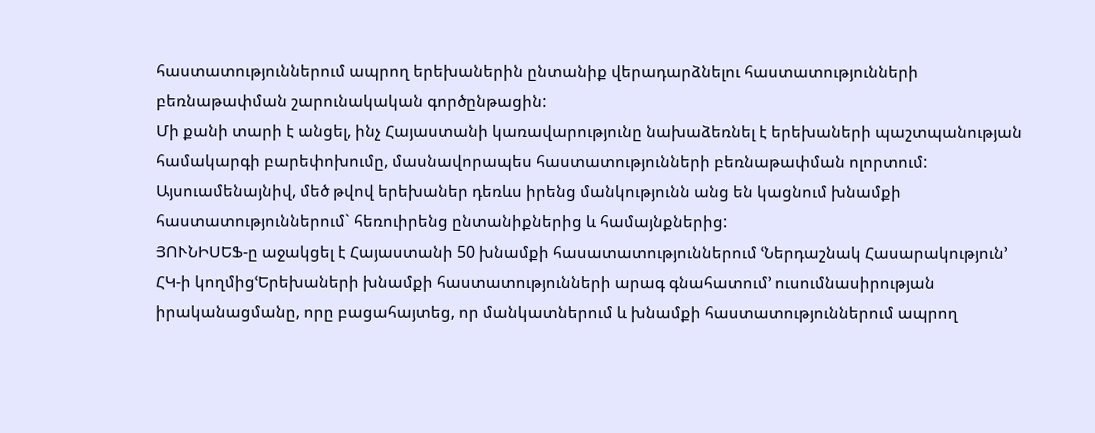հաստատություններում ապրող երեխաներին ընտանիք վերադարձնելու հաստատությունների բեռնաթափման շարունակական գործընթացին:
Մի քանի տարի է անցել, ինչ Հայաստանի կառավարությունը նախաձեռնել է երեխաների պաշտպանության համակարգի բարեփոխումը, մասնավորապես հաստատությունների բեռնաթափման ոլորտում: Այսուամենայնիվ, մեծ թվով երեխաներ դեռևս իրենց մանկությունն անց են կացնում խնամքի հաստատություններում` հեռուիրենց ընտանիքներից և համայնքներից:
ՅՈՒՆԻՍԵՖ-ը աջակցել է Հայաստանի 50 խնամքի հասատատություններում ՙՆերդաշնակ Հասարակություն՚ ՀԿ-ի կողմիցՙԵրեխաների խնամքի հաստատությունների արագ գնահատում՚ ուսումնասիրության իրականացմանը, որը բացահայտեց, որ մանկատներում և խնամքի հաստատություններում ապրող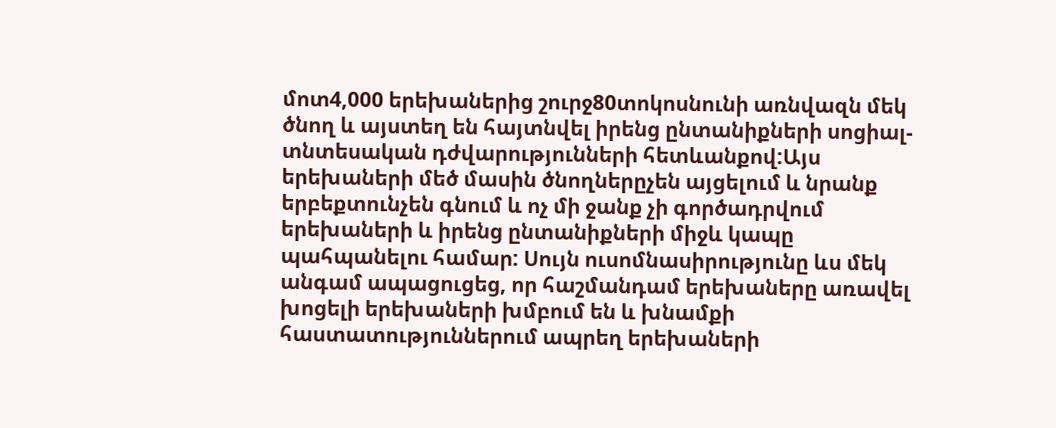մոտ4,000 երեխաներից շուրջ80տոկոսնունի առնվազն մեկ ծնող և այստեղ են հայտնվել իրենց ընտանիքների սոցիալ-տնտեսական դժվարությունների հետևանքով:Այս երեխաների մեծ մասին ծնողներըչեն այցելում և նրանք երբեքտունչեն գնում և ոչ մի ջանք չի գործադրվում երեխաների և իրենց ընտանիքների միջև կապը պահպանելու համար: Սույն ուսոմնասիրությունը ևս մեկ անգամ ապացուցեց, որ հաշմանդամ երեխաները առավել խոցելի երեխաների խմբում են և խնամքի հաստատություններում ապրեղ երեխաների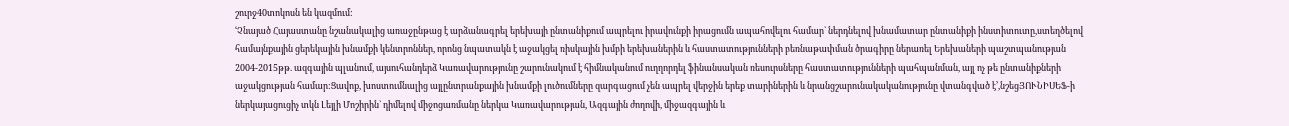շուրջ40տոկոսն են կազմում:
ՙՉնայած Հայաստանը նշանակալից առաջընթաց է արձանագրել երեխայի ընտանիքում ապրելու իրավունքի իրացումն ապահովելու համար` ներդնելով խնամատար ընտանիքի ինստիտուտը,ստեղծելով համայնքային ցերեկային խնամքի կենտրոններ, որոնց նպատակն է աջակցել ռիսկային խմբի երեխաներին և հաստատությունների բեռնաթափման ծրագիրը ներառել Երեխաների պաշտպանության 2004-2015թթ. ազգային պլանում, այսուհանդերձ Կառավարությունը շարունակում է հիմնականում ուղղորդել ֆինանսական ռեսուրսները հաստատությունների պահպանման, այլ ոչ թե ընտանիքների աջակցության համար:Ցավոք, խոստումնալից այլընտրանքային խնամքի լուծումները զարգացում չեն ապրել վերջին երեք տարիներին և նրանցշարունակականությունը վտանգված է՚,նշեցՅՈՒՆԻՍԵՖ-ի ներկայացուցիչ տկն Լեյլի Մոշիրին` դիմելով միջոցառմանը ներկա Կառավարության, Ազգային ժողովի, միջազգային և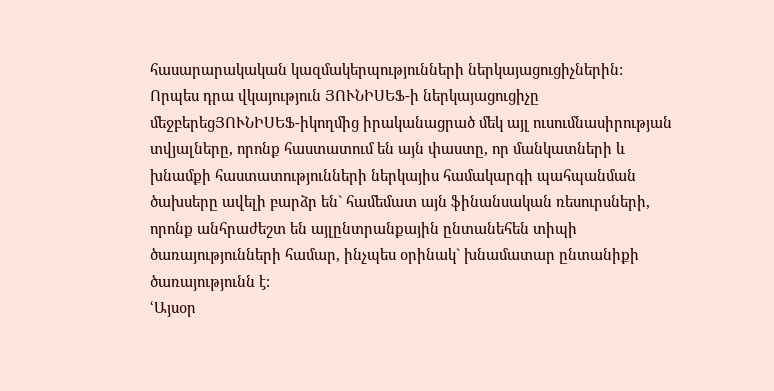հասարարակական կազմակերպությունների ներկայացուցիչներին:
Որպես դրա վկայություն ՅՈՒՆԻՍԵՖ-ի ներկայացուցիչը մեջբերեցՅՈՒՆԻՍԵՖ-իկողմից իրականացրած մեկ այլ ուսումնասիրության տվյալները, որոնք հաստատում են այն փաստը, որ մանկատների և խնամքի հաստատությունների ներկայիս համակարգի պահպանման ծախսերը ավելի բարձր են` համեմատ այն ֆինանսական ռեսուրսների, որոնք անհրաժեշտ են այլընտրանքային ընտանեհեն տիպի ծառայությունների համար, ինչպես օրինակ` խնամատար ընտանիքի ծառայությունն է:
ՙԱյսօր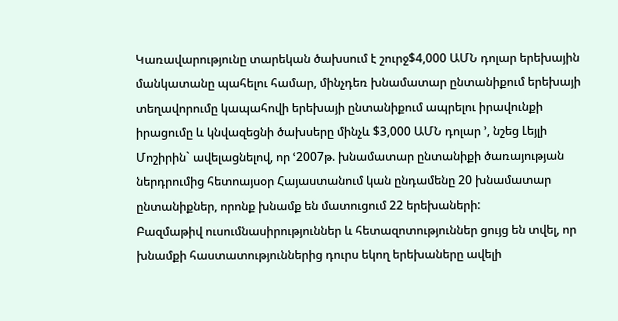Կառավարությունը տարեկան ծախսում է շուրջ$4,000 ԱՄՆ դոլար երեխային մանկատանը պահելու համար, մինչդեռ խնամատար ընտանիքում երեխայի տեղավորումը կապահովի երեխայի ընտանիքում ապրելու իրավունքի իրացումը և կնվազեցնի ծախսերը մինչև $3,000 ԱՄՆ դոլար ՚, նշեց Լեյլի Մոշիրին` ավելացնելով, որ ՙ2007թ. խնամատար ընտանիքի ծառայության ներդրումից հետոայսօր Հայաստանում կան ընդամենը 20 խնամատար ընտանիքներ, որոնք խնամք են մատուցում 22 երեխաների:
Բազմաթիվ ուսումնասիրություններ և հետազոտություններ ցույց են տվել, որ խնամքի հաստատություններից դուրս եկող երեխաները ավելի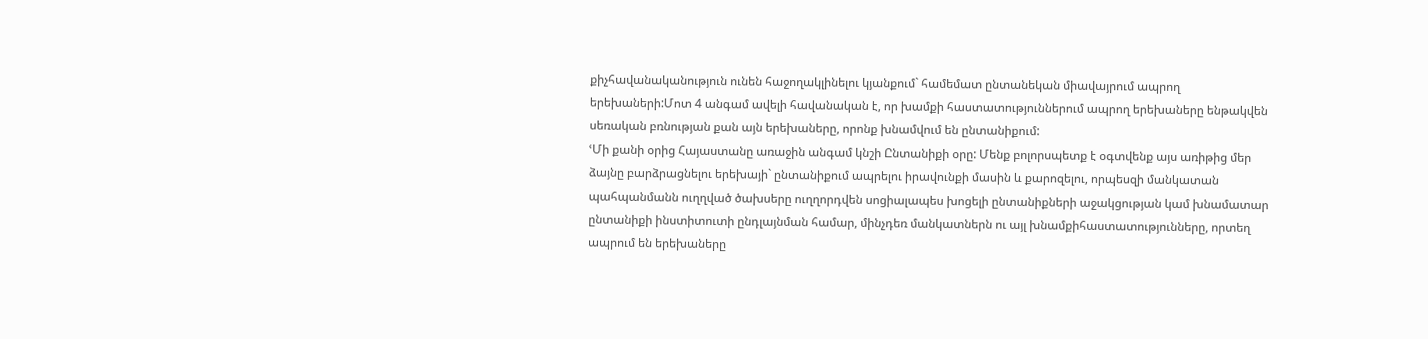քիչհավանականություն ունեն հաջողակլինելու կյանքում` համեմատ ընտանեկան միավայրում ապրող երեխաների:Մոտ 4 անգամ ավելի հավանական է, որ խամքի հաստատություններում ապրող երեխաները ենթակվեն սեռական բռնության քան այն երեխաները, որոնք խնամվում են ընտանիքում:
ՙՄի քանի օրից Հայաստանը առաջին անգամ կնշի Ընտանիքի օրը: Մենք բոլորսպետք է օգտվենք այս առիթից մեր ձայնը բարձրացնելու երեխայի` ընտանիքում ապրելու իրավունքի մասին և քարոզելու, որպեսզի մանկատան պահպանմանն ուղղված ծախսերը ուղղորդվեն սոցիալապես խոցելի ընտանիքների աջակցության կամ խնամատար ընտանիքի ինստիտուտի ընդլայնման համար, մինչդեռ մանկատներն ու այլ խնամքիհաստատությունները, որտեղ ապրում են երեխաները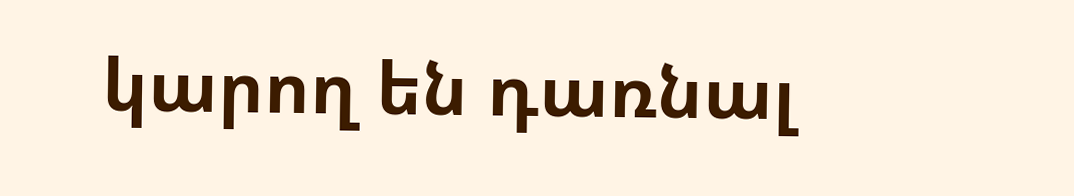կարող են դառնալ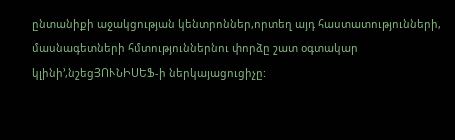ընտանիքի աջակցության կենտրոններ,որտեղ այդ հաստատությունների, մասնագետների հմտություններնու փորձը շատ օգտակար կլինի՚,նշեցՅՈՒՆԻՍԵՖ-ի ներկայացուցիչը: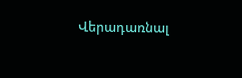Վերադառնալ